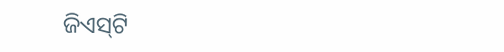ଜିଏସ୍‌ଟି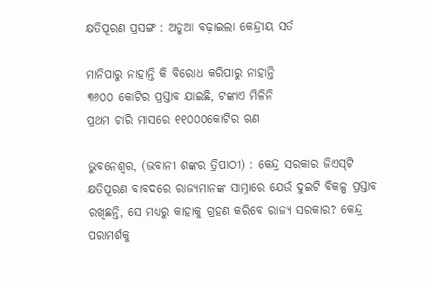କ୍ଷତିପୂରଣ ପ୍ରସଙ୍ଗ : ଅଡୁଆ ବଢ଼ାଇଲା କେନ୍ଦ୍ରୀୟ ସର୍ତ

ମାନିପାରୁ ନାହାନ୍ତି କି ବିରୋଧ କରିପାରୁ ନାହାନ୍ତି
୩୬୦୦ କୋଟିର ପ୍ରସ୍ତାବ ଯାଇଛି, ଟଙ୍କାଏ ମିଳିନି
ପ୍ରଥମ ଚାରି ମାସରେ ୧୧୦୦୦କୋଟିର ଋଣ

ଭୁବନେଶ୍ୱର, (ଭବାନୀ ଶଙ୍କର ତ୍ରିପାଠୀ) : କେନ୍ଦ୍ର ସରକାର ଜିଏସ୍‌ଟି କ୍ଷତିପୂରଣ ବାବଦରେ ରାଜ୍ୟମାନଙ୍କ ସାମ୍ନାରେ ଯେଉଁ ଦୁଇଟି ବିକଳ୍ପ ପ୍ରସ୍ତାବ ରଖିଛନ୍ତି, ସେ ମଧ୍ୟରୁ କାହାକୁ ଗ୍ରହଣ କରିବେ ରାଜ୍ୟ ସରକାର? କେନ୍ଦ୍ର ପରାମର୍ଶକୁ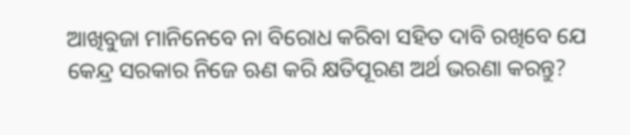ଆଖିବୁଜା ମାନିନେବେ ନା ବିରୋଧ କରିବା ସହିତ ଦାବି ରଖିବେ ଯେ କେନ୍ଦ୍ର ସରକାର ନିଜେ ଋଣ କରି କ୍ଷତିପୂରଣ ଅର୍ଥ ଭରଣା କରନ୍ତୁ?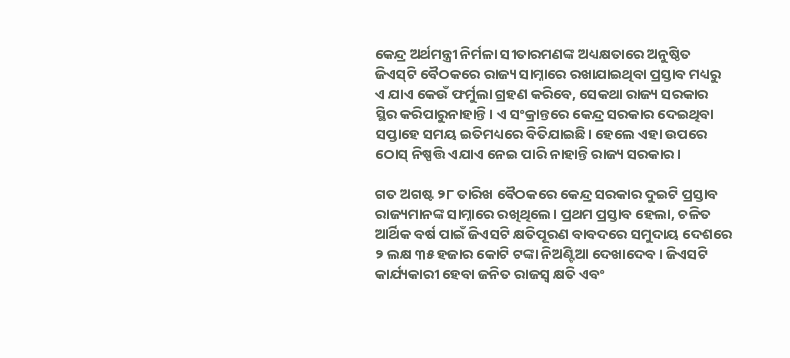କେନ୍ଦ୍ର ଅର୍ଥମନ୍ତ୍ରୀ ନିର୍ମଳା ସୀତାରମଣଙ୍କ ଅଧ୍ୟକ୍ଷତାରେ ଅନୁଷ୍ଠିତ ଜିଏସ୍‌ଟି ବୈଠକରେ ରାଜ୍ୟ ସାମ୍ନାରେ ରଖାଯାଇଥିବା ପ୍ରସ୍ତାବ ମଧ୍ୟରୁ ଏ ଯାଏ କେଉଁ ଫର୍ମୁଲା ଗ୍ରହଣ କରିବେ, ସେକଥା ରାଜ୍ୟ ସରକାର ସ୍ଥିର କରିପାରୁନାହାନ୍ତି। ଏ ସଂକ୍ରାନ୍ତରେ କେନ୍ଦ୍ର ସରକାର ଦେଇଥିବା ସପ୍ତାହେ ସମୟ ଇତିମଧ୍ୟରେ ବିତିଯାଇଛି। ହେଲେ ଏହା ଉପରେ ଠୋସ୍ ନିଷ୍ପତ୍ତି ଏଯାଏ ନେଇ ପାରି ନାହାନ୍ତି ରାଜ୍ୟ ସରକାର।

ଗତ ଅଗଷ୍ଟ ୨୮ ତାରିଖ ବୈଠକରେ କେନ୍ଦ୍ର ସରକାର ଦୁଇଟି ପ୍ରସ୍ତାବ ରାଜ୍ୟମାନଙ୍କ ସାମ୍ନାରେ ରଖିଥିଲେ। ପ୍ରଥମ ପ୍ରସ୍ତାବ ହେଲା, ଚଳିତ ଆର୍ଥିକ ବର୍ଷ ପାଇଁ ଜିଏସଟି କ୍ଷତିପୂରଣ ବାବଦରେ ସମୁଦାୟ ଦେଶରେ ୨ ଲକ୍ଷ ୩୫ ହଜାର କୋଟି ଟଙ୍କା ନିଅଣ୍ଟିଆ ଦେଖାଦେବ। ଜିଏସଟି କାର୍ଯ୍ୟକାରୀ ହେବା ଜନିତ ରାଜସ୍ବ କ୍ଷତି ଏବଂ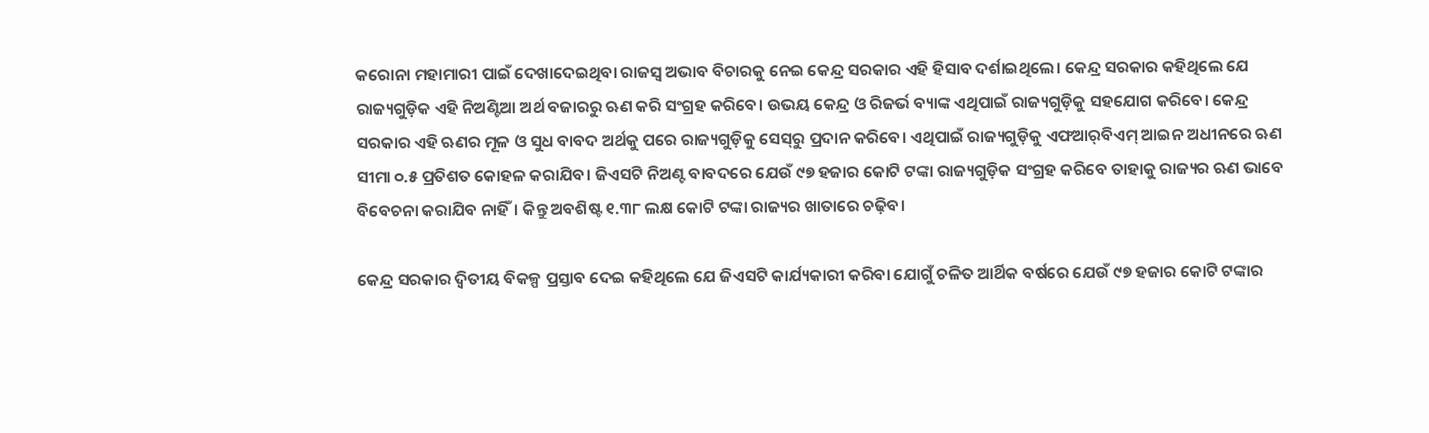କରୋନା ମହାମାରୀ ପାଇଁ ଦେଖାଦେଇଥିବା ରାଜସ୍ବ ଅଭାବ ବିଚାରକୁ ନେଇ କେନ୍ଦ୍ର ସରକାର ଏହି ହିସାବ ଦର୍ଶ‌ାଇଥିଲେ। କେନ୍ଦ୍ର ସରକାର କହିଥିଲେ ଯେ ରାଜ୍ୟଗୁଡ଼ିକ ଏହି ନିଅଣ୍ଟିଆ ଅର୍ଥ ବଜାରରୁ ଋଣ କରି ସଂଗ୍ରହ କରିବେ। ଉଭୟ କେନ୍ଦ୍ର ଓ ରିଜର୍ଭ ବ୍ୟାଙ୍କ ଏଥିପାଇଁ ରାଜ୍ୟଗୁଡ଼ିକୁ ସହଯୋଗ କରିବେ। କେନ୍ଦ୍ର ସରକାର ଏହି ଋଣର ମୂଳ ଓ ସୁଧ ବାବଦ ଅର୍ଥକୁ ପରେ ରାଜ୍ୟଗୁଡ଼ିକୁ ସେସ୍‌ରୁ ପ୍ରଦାନ କରିବେ। ଏଥିପାଇଁ ରାଜ୍ୟଗୁଡ଼ିକୁ ଏଫଆର୍‌ବିଏମ୍‌ ଆଇନ ଅଧୀନରେ ଋଣ ସୀମା ୦.୫ ପ୍ରତିଶତ କୋହଳ କରାଯିବ। ଜିଏସଟି ନିଅଣ୍ଟ ବାବଦରେ ଯେଉଁ ୯୭ ହଜାର କୋଟି ଟଙ୍କା ରାଜ୍ୟଗୁଡ଼ିକ ସଂଗ୍ରହ କରିବେ ତାହାକୁ ରାଜ୍ୟର ଋଣ ଭାବେ ବିବେଚନା କରାଯିବ ନାହିଁ। କିନ୍ତୁ ଅବଶିଷ୍ଟ ୧.୩୮ ଲକ୍ଷ କୋଟି ଟଙ୍କା ରାଜ୍ୟର ଖାତାରେ ଚଢ଼ିବ।

କେନ୍ଦ୍ର ସରକାର ଦ୍ବିତୀୟ ବିକଳ୍ପ ପ୍ରସ୍ତାବ ଦେଇ କହିଥିଲେ ଯେ ଜିଏସଟି କାର୍ଯ୍ୟକାରୀ କରିବା ଯୋଗୁଁ ଚଳିତ ଆର୍ଥିକ ବର୍ଷରେ ଯେଉଁ ୯୭ ହଜାର କୋଟି ଟଙ୍କାର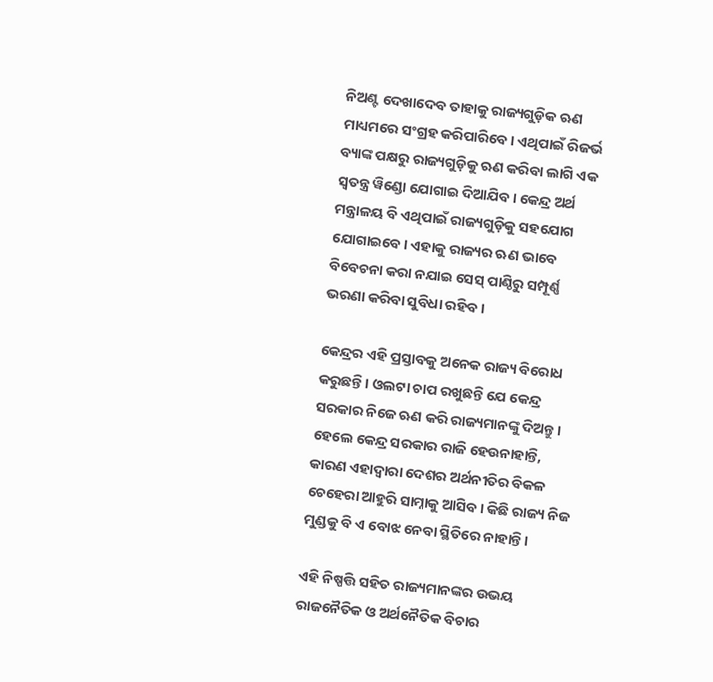ନିଅଣ୍ଟ ଦେଖାଦେବ ତାହାକୁ ରାଜ୍ୟଗୁଡ଼ିକ ଋଣ ମାଧ୍ୟମରେ ସଂଗ୍ରହ କରିପାରିବେ। ଏଥିପାଇଁ ରିଜର୍ଭ ବ୍ୟାଙ୍କ ପକ୍ଷରୁ ରାଜ୍ୟଗୁଡ଼ିକୁ ଋଣ କରିବା ଲାଗି ଏକ ସ୍ବତନ୍ତ୍ର ୱିଣ୍ଡୋ ଯୋଗାଇ ଦିଆଯିବ। କେନ୍ଦ୍ର ଅର୍ଥ ମନ୍ତ୍ରାଳୟ ବି ଏଥିପାଇଁ ରାଜ୍ୟଗୁଡ଼ିକୁ ସହଯୋଗ ଯୋଗାଇବେ। ଏହାକୁ ରାଜ୍ୟର ଋଣ ଭାବେ ବିବେଚନା କରା ନଯାଇ ସେସ୍‌ ପାଣ୍ଠିରୁ ସମ୍ପୂର୍ଣ୍ଣ ଭରଣା କରିବା ସୁବିଧା ରହିବ।

କେନ୍ଦ୍ରର ଏହି ପ୍ରସ୍ତାବକୁ ଅନେକ ରାଜ୍ୟ ବିରୋଧ କରୁଛନ୍ତି। ଓଲଟା ଚାପ ରଖୁଛନ୍ତି ଯେ କେନ୍ଦ୍ର ସରକାର ନିଜେ ଋଣ କରି ରାଜ୍ୟମାନଙ୍କୁ ଦିଅନ୍ତୁ। ହେଲେ କେନ୍ଦ୍ର ସରକାର ରାଜି ହେଉନାହାନ୍ତି, କାରଣ ଏହାଦ୍ବାରା ଦେଶର ଅର୍ଥନୀତିର ବିକଳ ଚେହେରା ଆହୁରି ସାମ୍ନାକୁ ଆସିବ। କିଛି ରାଜ୍ୟ ନିଜ ମୁଣ୍ଡକୁ ବି ଏ ବୋଝ ନେବା ସ୍ଥିତିରେ ନାହାନ୍ତି।

ଏହି ନିଷ୍ପତ୍ତି ସହିତ ରାଜ୍ୟମାନଙ୍କର ଉଭୟ ରାଜନୈତିକ ଓ ଅର୍ଥନୈତିକ ବିଚାର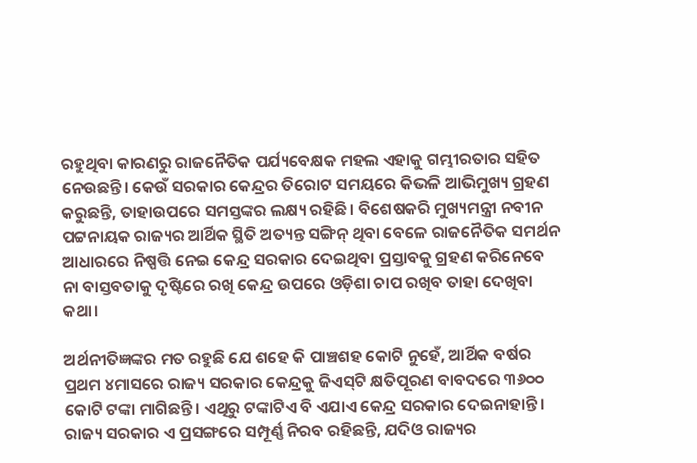ରହୁଥିବା କାରଣରୁ ରାଜନୈତିକ ପର୍ଯ୍ୟବେକ୍ଷକ ମହଲ ଏହାକୁ ଗମ୍ଭୀରତାର ସହିତ ନେଉଛନ୍ତି। କେଉଁ ସରକାର କେନ୍ଦ୍ରର ତିରୋଟ ସମୟରେ କିଭଳି ଆଭିମୁଖ୍ୟ ଗ୍ରହଣ କରୁଛନ୍ତି, ତାହାଉପରେ ସମସ୍ତଙ୍କର ଲକ୍ଷ୍ୟ ରହିଛି। ବିଶେଷକରି ମୁଖ୍ୟମନ୍ତ୍ରୀ ନବୀନ ପଟ୍ଟନାୟକ ରାଜ୍ୟର ଆର୍ଥିକ ସ୍ଥିତି ଅତ୍ୟନ୍ତ ସଙ୍ଗିନ୍ ଥିବା ବେଳେ ରାଜନୈତିକ ସମର୍ଥନ ଆଧାରରେ ନିଷ୍ପତ୍ତି ନେଇ କେନ୍ଦ୍ର ସରକାର ଦେଇଥିବା ପ୍ରସ୍ତାବକୁ ଗ୍ରହଣ କରିନେବେ ନା ବାସ୍ତବତାକୁ ଦୃଷ୍ଟିରେ ରଖି କେନ୍ଦ୍ର ଉପରେ ଓଡ଼ିଶା ଚାପ ରଖିବ ତାହା ଦେଖିବା କଥା।

ଅର୍ଥନୀତିଜ୍ଞଙ୍କର ମତ ରହୁଛି ଯେ ଶହେ କି ପାଞ୍ଚଶହ କୋଟି ନୁହେଁ, ଆର୍ଥିକ ବର୍ଷର ପ୍ରଥମ ୪ମାସରେ ରାଜ୍ୟ ସରକାର କେନ୍ଦ୍ରକୁ ଜିଏସ୍‌ଟି କ୍ଷତିପୂରଣ ବାବଦରେ ୩୬୦୦ କୋଟି ଟଙ୍କା ମାଗିଛନ୍ତି। ଏଥିରୁ ଟଙ୍କାଟିଏ ବି ଏଯାଏ କେନ୍ଦ୍ର ସରକାର ଦେଇନାହାନ୍ତି। ରାଜ୍ୟ ସରକାର ଏ ପ୍ରସଙ୍ଗରେ ସମ୍ପୂର୍ଣ୍ଣ ନିରବ ରହିଛନ୍ତି, ଯଦିଓ ରାଜ୍ୟର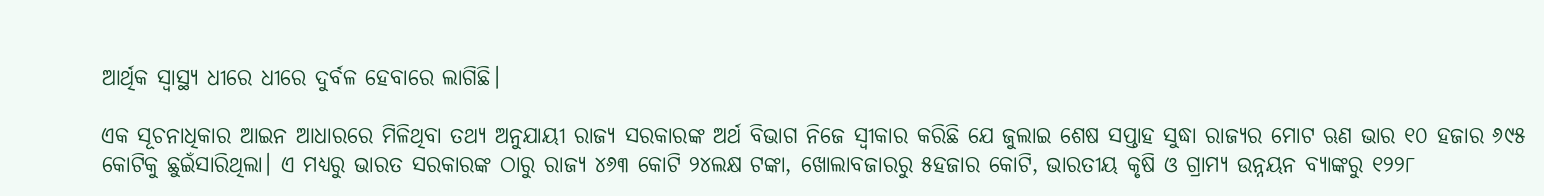ଆର୍ଥିକ ସ୍ବାସ୍ଥ୍ୟ ଧୀରେ ଧୀରେ ଦୁର୍ବଳ ହେବାରେ ଲାଗିଛି।

ଏକ ସୂଚନାଧିକାର ଆଇନ ଆଧାରରେ ମିଳିଥିବା ତଥ୍ୟ ଅନୁଯାୟୀ ରାଜ୍ୟ ସରକାରଙ୍କ ଅର୍ଥ ବିଭାଗ ନିଜେ ସ୍ବୀକାର କରିଛି ଯେ ଜୁଲାଇ ଶେଷ ସପ୍ତାହ ସୁଦ୍ଧା ରାଜ୍ୟର ମୋଟ ଋଣ ଭାର ୧୦ ହଜାର ୬୯୫ କୋଟିକୁ ଛୁଇଁସାରିଥିଲା। ଏ ମଧ୍ୟରୁ ଭାରତ ସରକାରଙ୍କ ଠାରୁ ରାଜ୍ୟ ୪୬୩ କୋଟି ୨୪ଲକ୍ଷ ଟଙ୍କା, ଖୋଲାବଜାରରୁ ୫ହଜାର କୋଟି, ଭାରତୀୟ କୃଷି ଓ ଗ୍ରାମ୍ୟ ଉନ୍ନୟନ ବ୍ୟାଙ୍କରୁ ୧୨୨୮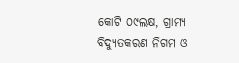କୋଟି ୦୯ଲକ୍ଷ, ଗ୍ରାମ୍ୟ ବିଦ୍ୟୁତକରଣ ନିଗମ ଓ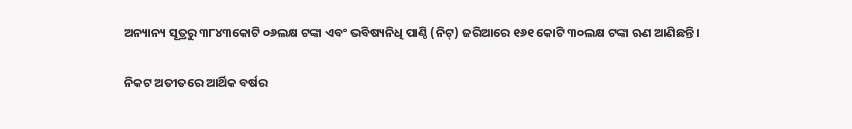ଅନ୍ୟାନ୍ୟ ସୂତ୍ରରୁ ୩୮୪୩କୋଟି ୦୬ଲକ୍ଷ ଟଙ୍କା ଏବଂ ଭବିଷ୍ୟନିଧି ପାଣ୍ଠି (ନିଟ୍‌) ଜରିଆରେ ୧୬୧ କୋଟି ୩୦ଲକ୍ଷ ଟଙ୍କା ଋଣ ଆଣିଛନ୍ତି।

ନିକଟ ଅତୀତରେ ଆର୍ଥିକ ବର୍ଷର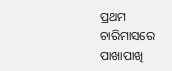ପ୍ରଥମ ଚାରିମାସରେ ପାଖାପାଖି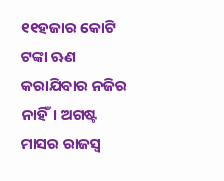୧୧ହଜାର କୋଟି ଟଙ୍କା ଋଣ କରାଯିବାର ନଜିର ନାହିଁ। ଅଗଷ୍ଟ ମାସର ରାଜସ୍ବ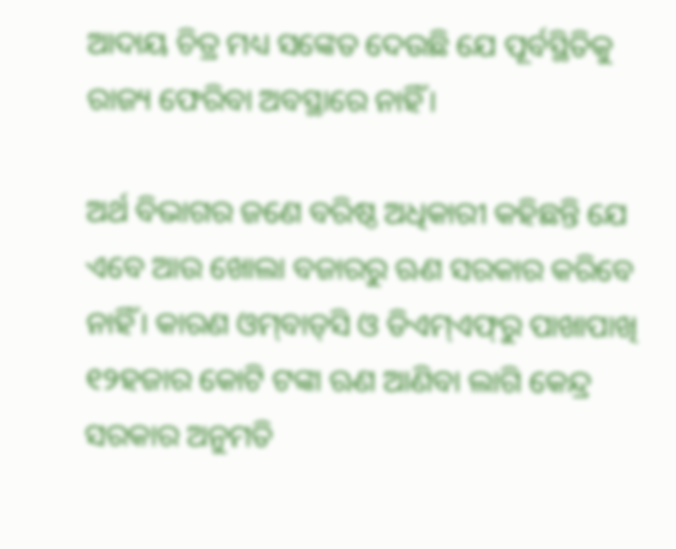ଆଦାୟ ଚିତ୍ର ମଧ୍ୟ ସଙ୍କେତ ଦେଉଛି ଯେ ପୂର୍ବସ୍ଥିତିକୁ ରାଜ୍ୟ ଫେରିବା ଅବସ୍ଥାରେ ନାହିଁ।

ଅର୍ଥ ବିଭାଗର ଜଣେ ବରିଷ୍ଠ ଅଧିକାରୀ କହିଛନ୍ତି ଯେ ଏବେ ଆଉ ଖୋଲା ବଜାରରୁ ଋଣ ସରକାର କରିବେ ନାହିଁ। କାରଣ ଓମ୍‌ବାଡ୍‌ସି ଓ ଡିଏମ୍‌ଏଫ୍‌ରୁ ପାଖାପାଖି ୧୨ହଜାର କୋଟି ଟଙ୍କା ଋଣ ଆଣିବା ଲାଗି କେନ୍ଦ୍ର ସରକାର ଅନୁମତି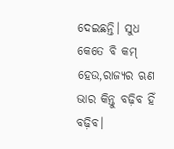ଦେଇଛନ୍ତି। ସୁଧ କେତେ ବି କମ୍‌ ହେଉ,ରାଜ୍ୟର ଋଣ ଭାର କିନ୍ତୁ ବଢ଼ିବ ହିଁ ବଢ଼ିବ।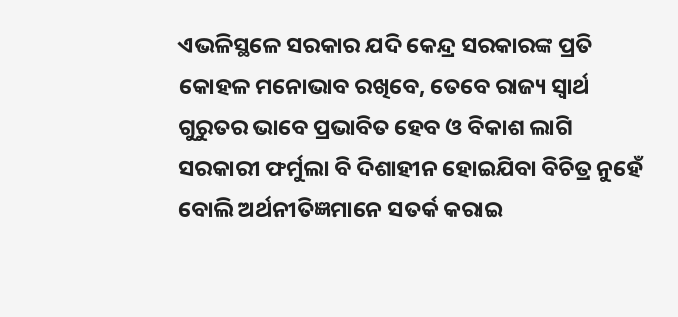ଏଭଳିସ୍ଥଳେ ସରକାର ଯଦି କେନ୍ଦ୍ର ସରକାରଙ୍କ ପ୍ରତି କୋହଳ ମନୋଭାବ ରଖିବେ, ତେବେ ରାଜ୍ୟ ସ୍ବାର୍ଥ ଗୁରୁତର ଭାବେ ପ୍ରଭାବିତ ହେବ ଓ ବିକାଶ ଲାଗି ସରକାରୀ ଫର୍ମୁଲା ବି ଦିଶାହୀନ ହୋଇଯିବା ବିଚିତ୍ର ନୁହେଁ ବୋଲି ଅର୍ଥନୀତିଜ୍ଞମାନେ ସତର୍କ କରାଇ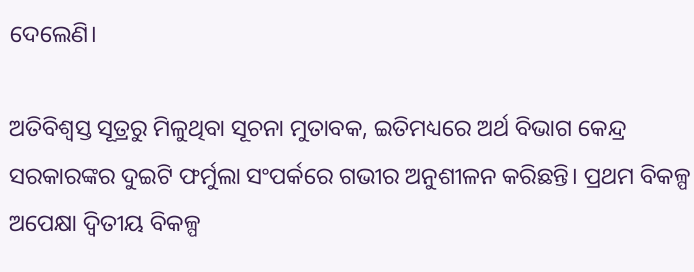ଦେଲେଣି।

ଅତିବିଶ୍ବସ୍ତ ସୂତ୍ରରୁ ମିଳୁଥିବା ସୂଚନା ମୁତାବକ, ଇତିମଧ୍ୟରେ ଅର୍ଥ ବିଭାଗ କେନ୍ଦ୍ର ସରକାରଙ୍କର ଦୁଇଟି ଫର୍ମୁଲା ସଂପର୍କରେ ଗଭୀର ଅନୁଶୀଳନ କରିଛନ୍ତି। ପ୍ରଥମ ବିକଳ୍ପ ଅପେକ୍ଷା ଦ୍ବିତୀୟ ବିକଳ୍ପ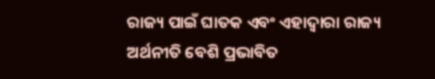ରାଜ୍ୟ ପାଇଁ ଘାତକ ଏବଂ ଏହାଦ୍ବାରା ରାଜ୍ୟ ଅର୍ଥନୀତି ବେଶି ପ୍ରଭାବିତ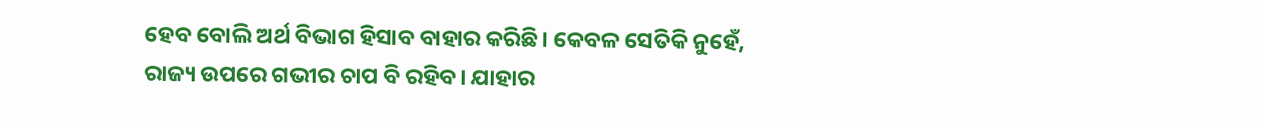ହେବ ବୋଲି ଅର୍ଥ ବିଭାଗ ହିସାବ ବାହାର କରିଛି। କେବଳ ସେତିକି ନୁହେଁ, ରାଜ୍ୟ ଉପରେ ଗଭୀର ଚାପ ବି ରହିବ। ଯାହାର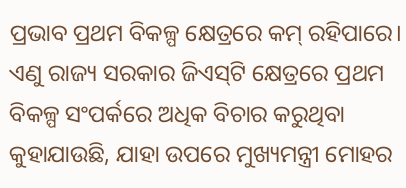ପ୍ରଭାବ ପ୍ରଥମ ବିକଳ୍ପ କ୍ଷେତ୍ରରେ କମ୍ ରହିପାରେ। ଏଣୁ ରାଜ୍ୟ ସରକାର ଜିଏସ୍‌ଟି କ୍ଷେତ୍ରରେ ପ୍ରଥମ ବିକଳ୍ପ ସଂପର୍କରେ ଅଧିକ ବିଚାର କରୁଥିବା କୁହାଯାଉଛି, ଯାହା ଉପରେ ମୁଖ୍ୟମନ୍ତ୍ରୀ ମୋହର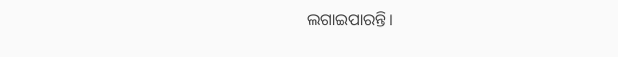ଲଗାଇପାରନ୍ତି।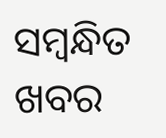ସମ୍ବନ୍ଧିତ ଖବର